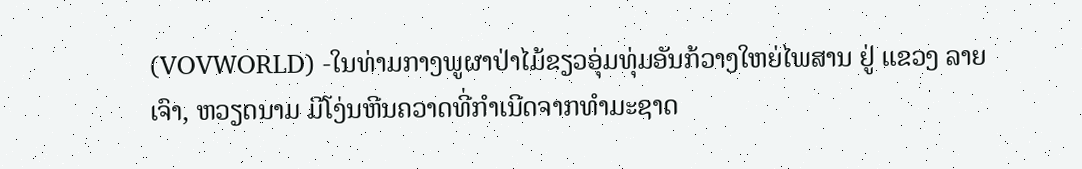(VOVWORLD) -ໃນທ່າມກາງພູຜາປ່າໄມ້ຂຽວອຸ່ມທຸ່ມອັນກ້ວາງໃຫຍ່ໄພສານ ຢູ່ ແຂວງ ລາຍເຈົາ, ຫວຽດນາມ ມີໂງ່ນຫີນຄວາດທີ່ກຳເນີດຈາກທຳມະຊາດ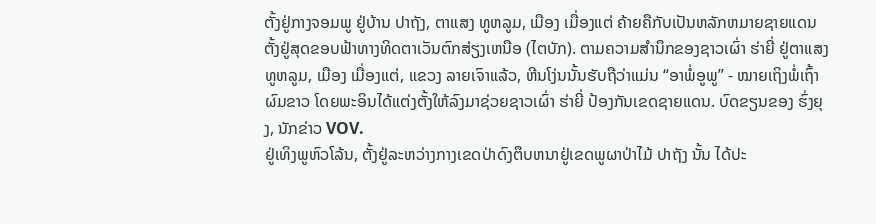ຕັ້ງຢູ່ກາງຈອມພູ ຢູ່ບ້ານ ປາຖັງ, ຕາແສງ ທູຫລູມ, ເມືອງ ເມື່ອງແຕ່ ຄ້າຍຄືກັບເປັນຫລັກຫມາຍຊາຍແດນຕັ້ງຢູ່ສຸດຂອບຟ້າທາງທິດຕາເວັນຕົກສ່ຽງເຫນືອ (ໄຕບັກ). ຕາມຄວາມສຳນຶກຂອງຊາວເຜົ່າ ຮ່າຍີ່ ຢູ່ຕາແສງ ທູຫລູມ, ເມືອງ ເມື່ອງແຕ່, ແຂວງ ລາຍເຈົາແລ້ວ, ຫີນໂງ່ນນັ້ນຮັບຖືວ່າແມ່ນ “ອາພໍ່ອູພູ” - ໝາຍເຖິງພໍ່ເຖົ້າຜົມຂາວ ໂດຍພະອິນໄດ້ແຕ່ງຕັ້ງໃຫ້ລົງມາຊ່ວຍຊາວເຜົ່າ ຮ່າຍີ່ ປ້ອງກັນເຂດຊາຍແດນ. ບົດຂຽນຂອງ ຮົ່ງຍຸງ, ນັກຂ່າວ VOV.
ຢູ່ເທິງພູຫົວໂລ້ນ, ຕັ້ງຢູ່ລະຫວ່າງກາງເຂດປ່າດົງຕຶບຫນາຢູ່ເຂດພູຜາປ່າໄມ້ ປາຖັງ ນັ້ນ ໄດ້ປະ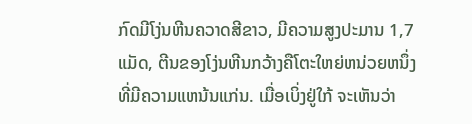ກົດມີໂງ່ນຫີນຄວາດສີຂາວ, ມີຄວາມສູງປະມານ 1,7 ແມັດ, ຕີນຂອງໂງ່ນຫີນກວ້າງຄືໂຕະໃຫຍ່ຫນ່ວຍຫນຶ່ງ ທີ່ມີຄວາມແຫນ້ນແກ່ນ. ເມື່ອເບິ່ງຢູ່ໃກ້ ຈະເຫັນວ່າ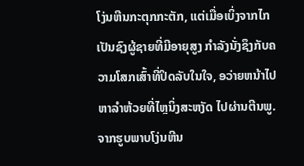ໂງ່ນຫີນກະຕຸກກະຕັກ, ແຕ່ເມື່ອເບິ່ງຈາກໄກ ເປັນຊົງຜູ້ຊາຍທີ່ມີອາຍຸສູງ ກຳລັງນັ່ງຊຶງກັບຄວາມໂສກເສົ້າທີ່ປິດລັບໃນໃຈ, ອວ່າຍຫນ້າໄປຫາລຳຫ້ວຍທີ່ໄຫຼນິ່ງສະຫງັດ ໄປຜ່ານຕີນພູ. ຈາກຮູບພາບໂງ່ນຫີນ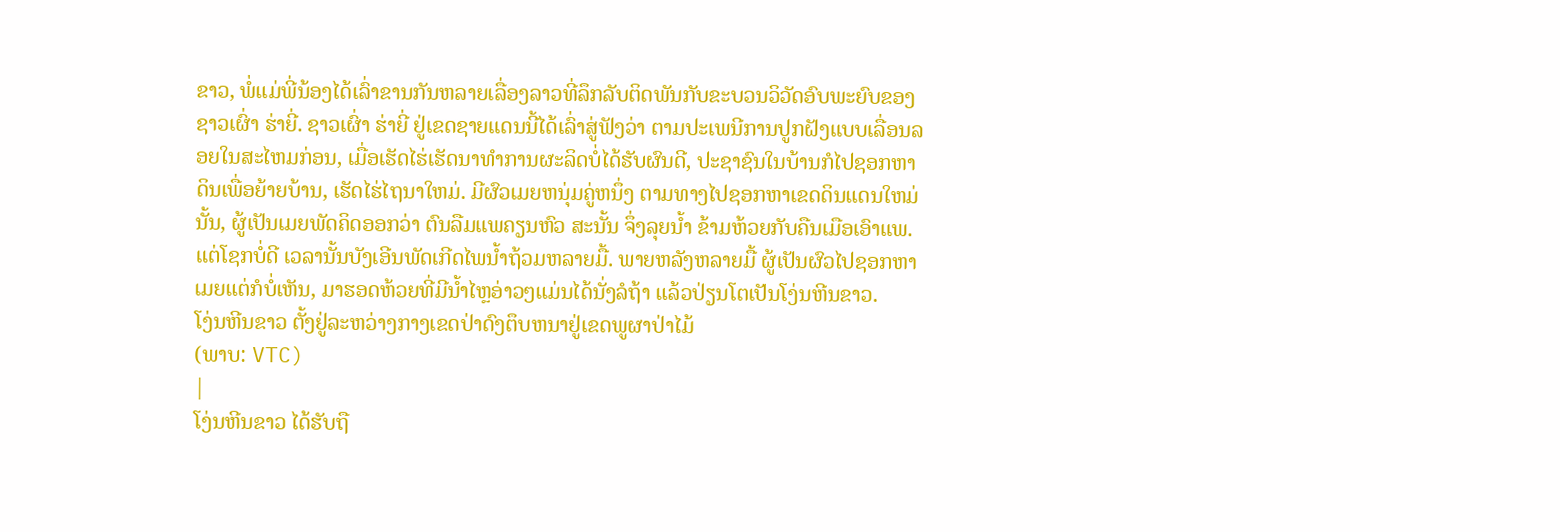ຂາວ, ພໍ່ແມ່ພີ່ນ້ອງໄດ້ເລົ່າຂານກັນຫລາຍເລື່ອງລາວທີ່ລຶກລັບຕິດພັນກັບຂະບວນວິວັດອົບພະຍົບຂອງຊາວເຜົ່າ ຮ່າຍີ່. ຊາວເຜົ່າ ຮ່າຍີ່ ຢູ່ເຂດຊາຍແດນນີ້ໄດ້ເລົ່າສູ່ຟັງວ່າ ຕາມປະເພນີການປູກຝັງແບບເລື່ອນລອຍໃນສະໄຫມກ່ອນ, ເມື່ອເຮັດໄຮ່ເຮັດນາທຳການຜະລິດບໍ່ໄດ້ຮັບຜົນດີ, ປະຊາຊົນໃນບ້ານກໍໄປຊອກຫາດິນເພື່ອຍ້າຍບ້ານ, ເຮັດໄຮ່ໄຖນາໃຫມ່. ມີຜົວເມຍຫນຸ່ມຄູ່ຫນຶ່ງ ຕາມທາງໄປຊອກຫາເຂດດິນແດນໃຫມ່ນັ້ນ, ຜູ້ເປັນເມຍພັດຄິດອອກວ່າ ຕົນລືມແພຄຽນຫົວ ສະນັ້ນ ຈຶ່ງລຸຍນໍ້າ ຂ້າມຫ້ວຍກັບຄືນເມືອເອົາແພ. ແຕ່ໂຊກບໍ່ດີ ເວລານັ້ນບັງເອີນພັດເກີດໄພນ້ຳຖ້ວມຫລາຍມື້. ພາຍຫລັງຫລາຍມື້ ຜູ້ເປັນຜົວໄປຊອກຫາເມຍແຕ່ກໍບໍ່ເຫັນ, ມາຮອດຫ້ວຍທີ່ມີນ້ຳໄຫຼອ່າວໆແມ່ນໄດ້ນັ່ງລໍຖ້າ ແລ້ວປ່ຽນໂຕເປັນໂງ່ນຫີນຂາວ.
ໂງ່ນຫີນຂາວ ຕັ້ງຢູ່ລະຫວ່າງກາງເຂດປ່າດົງຕຶບຫນາຢູ່ເຂດພູຜາປ່າໄມ້
(ພາບ: VTC)
|
ໂງ່ນຫີນຂາວ ໄດ້ຮັບຖື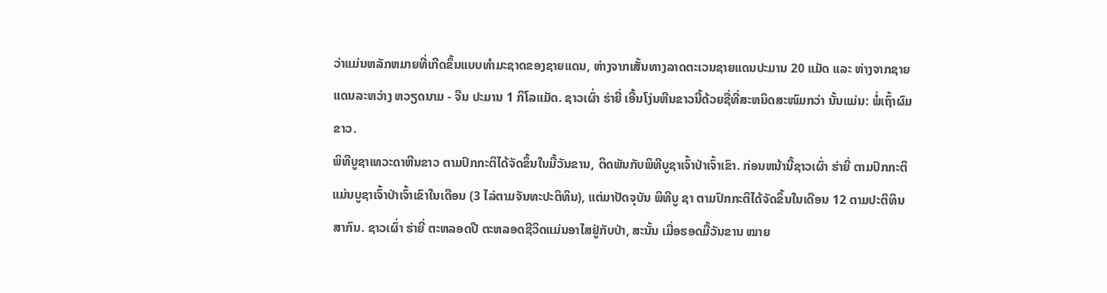ວ່າແມ່ນຫລັກຫມາຍທີ່ເກີດຂຶ້ນແບບທຳມະຊາດຂອງຊາຍແດນ, ຫ່າງຈາກເສັ້ນທາງລາດຕະເວນຊາຍແດນປະມານ 20 ແມັດ ແລະ ຫ່າງຈາກຊາຍແດນລະຫວ່າງ ຫວຽດນາມ - ຈີນ ປະມານ 1 ກິໂລແມັດ. ຊາວເຜົ່າ ຮ່າຍີ່ ເອີ້ນໂງ່ນຫີນຂາວນີ້ດ້ວຍຊື່ທີ່ສະຫນິດສະໜົມກວ່າ ນັ້ນແມ່ນ: ພໍ່ເຖົ້າຜົມຂາວ.
ພິທີບູຊາເທວະດາຫີນຂາວ ຕາມປົກກະຕິໄດ້ຈັດຂຶ້ນໃນມື້ວັນຂານ, ຕິດພັນກັບພິທີບູຊາເຈົ້າປ່າເຈົ້າເຂົາ. ກ່ອນຫນ້ານີ້ຊາວເຜົ່າ ຮ່າຍີ່ ຕາມປົກກະຕິແມ່ນບູຊາເຈົ້າປ່າເຈົ້າເຂົາໃນເດືອນ (3 ໄລ່ຕາມຈັນທະປະຕິທິນ), ແຕ່ມາປັດຈຸບັນ ພິທີບູ ຊາ ຕາມປົກກະຕິໄດ້ຈັດຂຶ້ນໃນເດືອນ 12 ຕາມປະຕິທິນສາກົນ. ຊາວເຜົ່າ ຮ່າຍີ່ ຕະຫລອດປີ ຕະຫລອດຊີວິດແມ່ນອາໄສຢູ່ກັບປ່າ, ສະນັ້ນ ເມື່ອຮອດມື້ວັນຂານ ໝາຍ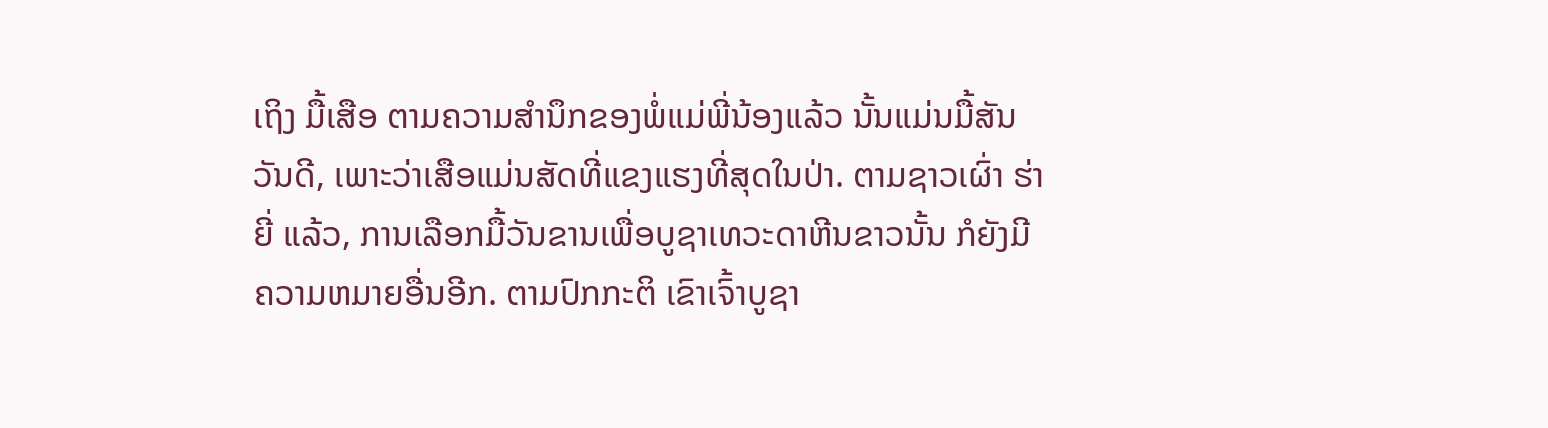ເຖິງ ມື້ເສືອ ຕາມຄວາມສຳນຶກຂອງພໍ່ແມ່ພີ່ນ້ອງແລ້ວ ນັ້ນແມ່ນມື້ສັນວັນດີ, ເພາະວ່າເສືອແມ່ນສັດທີ່ແຂງແຮງທີ່ສຸດໃນປ່າ. ຕາມຊາວເຜົ່າ ຮ່າຍີ່ ແລ້ວ, ການເລືອກມື້ວັນຂານເພື່ອບູຊາເທວະດາຫີນຂາວນັ້ນ ກໍຍັງມີຄວາມຫມາຍອື່ນອີກ. ຕາມປົກກະຕິ ເຂົາເຈົ້າບູຊາ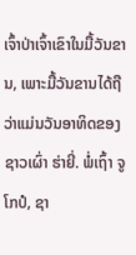ເຈົ້າປ່າເຈົ້າເຂົາໃນມື້ວັນຂານ, ເພາະມື້ວັນຂານໄດ້ຖືວ່າແມ່ນວັນອາທິດຂອງຊາວເຜົ່າ ຮ່າຍີ່. ພໍ່ເຖົ້າ ຈູໂກປໍ, ຊາ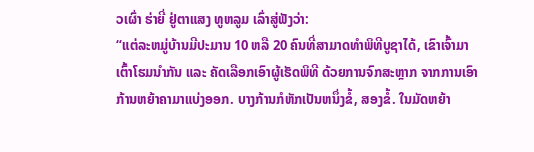ວເຜົ່າ ຮ່າຍີ່ ຢູ່ຕາແສງ ທູຫລູມ ເລົ່າສູ່ຟັງວ່າ:
“ແຕ່ລະຫມູ່ບ້ານມີປະມານ 10 ຫລື 20 ຄົນທີ່ສາມາດທຳພິທີບູຊາໄດ້, ເຂົາເຈົ້າມາເຕົ້າໂຮມນຳກັນ ແລະ ຄັດເລືອກເອົາຜູ້ເຮັດພິທີ ດ້ວຍການຈົກສະຫຼາກ ຈາກການເອົາກ້ານຫຍ້າຄາມາແບ່ງອອກ. ບາງກ້ານກໍຫັກເປັນຫນຶ່ງຂໍ້, ສອງຂໍ້. ໃນມັດຫຍ້າ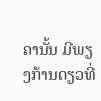ຄານັ້ນ ມີພຽງກ້ານດຽວທີ່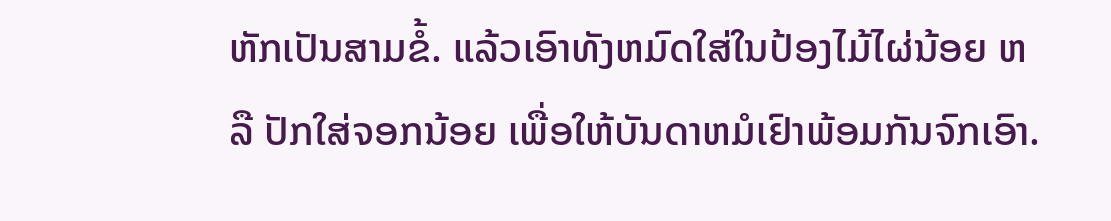ຫັກເປັນສາມຂໍ້. ແລ້ວເອົາທັງຫມົດໃສ່ໃນປ້ອງໄມ້ໄຜ່ນ້ອຍ ຫລື ປັກໃສ່ຈອກນ້ອຍ ເພື່ອໃຫ້ບັນດາຫມໍເຢົາພ້ອມກັນຈົກເອົາ.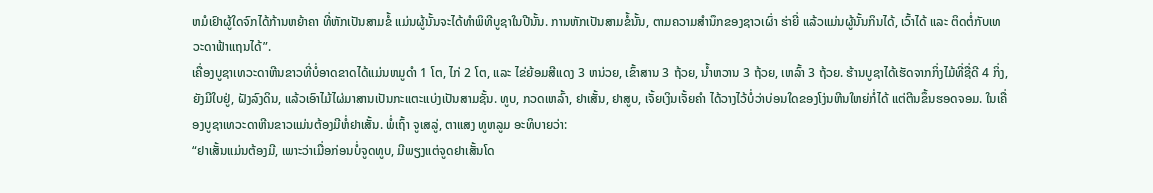ຫມໍເຢົາຜູ້ໃດຈົກໄດ້ກ້ານຫຍ້າຄາ ທີ່ຫັກເປັນສາມຂໍ້ ແມ່ນຜູ້ນັ້ນຈະໄດ້ທຳພິທີບູຊາໃນປີນັ້ນ. ການຫັກເປັນສາມຂໍ້ນັ້ນ, ຕາມຄວາມສຳນຶກຂອງຊາວເຜົ່າ ຮ່າຍີ່ ແລ້ວແມ່ນຜູ້ນັ້ນກິນໄດ້, ເວົ້າໄດ້ ແລະ ຕິດຕໍ່ກັບເທວະດາຟ້າແຖນໄດ້”.
ເຄື່ອງບູຊາເທວະດາຫີນຂາວທີ່ບໍ່ອາດຂາດໄດ້ແມ່ນຫມູດຳ 1 ໂຕ, ໄກ່ 2 ໂຕ, ແລະ ໄຂ່ຍ້ອມສີແດງ 3 ຫນ່ວຍ, ເຂົ້າສານ 3 ຖ້ວຍ, ນ້ຳຫວານ 3 ຖ້ວຍ, ເຫລົ້າ 3 ຖ້ວຍ. ຮ້ານບູຊາໄດ້ເຮັດຈາກກິ່ງໄມ້ທີ່ຊື່ດີ 4 ກິ່ງ, ຍັງມີໃບຢູ່, ຝັງລົງດິນ, ແລ້ວເອົາໄມ້ໄຜ່ມາສານເປັນກະແຕະແບ່ງເປັນສາມຊັ້ນ. ທູບ, ກວດເຫລົ້າ, ຢາເສັ້ນ, ຢາສູບ, ເຈັ້ຍເງິນເຈັ້ຍຄຳ ໄດ້ວາງໄວ້ບໍ່ວ່າບ່ອນໃດຂອງໂງ່ນຫີນໃຫຍ່ກໍ່ໄດ້ ແຕ່ຕີນຂຶ້ນຮອດຈອມ. ໃນເຄື່ອງບູຊາເທວະດາຫີນຂາວແມ່ນຕ້ອງມີຫໍ່ຢາເສັ້ນ. ພໍ່ເຖົ້າ ຈູເສລູ່, ຕາແສງ ທູຫລູມ ອະທິບາຍວ່າ:
“ຢາເສັ້ນແມ່ນຕ້ອງມີ, ເພາະວ່າເມື່ອກ່ອນບໍ່ຈູດທູບ, ມີພຽງແຕ່ຈູດຢາເສັ້ນໂດ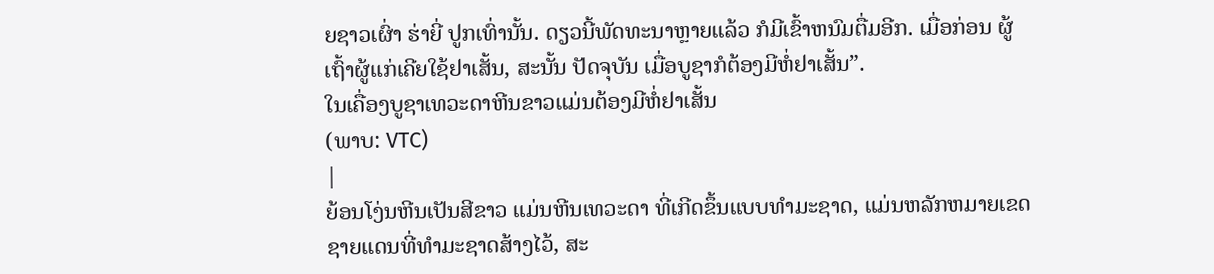ຍຊາວເຜົ່າ ຮ່າຍີ່ ປູກເທົ່ານັ້ນ. ດຽວນີ້ພັດທະນາຫຼາຍແລ້ວ ກໍມີເຂົ້າຫນົມຕື່ມອີກ. ເມື່ອກ່ອນ ຜູ້ເຖົ້າຜູ້ແກ່ເຄີຍໃຊ້ຢາເສັ້ນ, ສະນັ້ນ ປັດຈຸບັນ ເມື່ອບູຊາກໍຕ້ອງມີຫໍ່ຢາເສັ້ນ”.
ໃນເຄື່ອງບູຊາເທວະດາຫີນຂາວແມ່ນຕ້ອງມີຫໍ່ຢາເສັ້ນ
(ພາບ: VTC)
|
ຍ້ອນໂງ່ນຫີນເປັນສີຂາວ ແມ່ນຫີນເທວະດາ ທີ່ເກີດຂຶ້ນແບບທຳມະຊາດ, ແມ່ນຫລັກຫມາຍເຂດຊາຍແດນທີ່ທຳມະຊາດສ້າງໄວ້, ສະ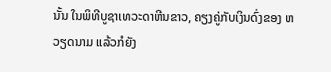ນັ້ນ ໃນພິທີບູຊາເທວະດາຫີນຂາວ, ຄຽງຄູ່ກັບເງິນດົ່ງຂອງ ຫວຽດນາມ ແລ້ວກໍຍັງ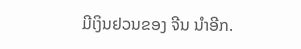ມີເງິນຢວນຂອງ ຈີນ ນຳອີກ.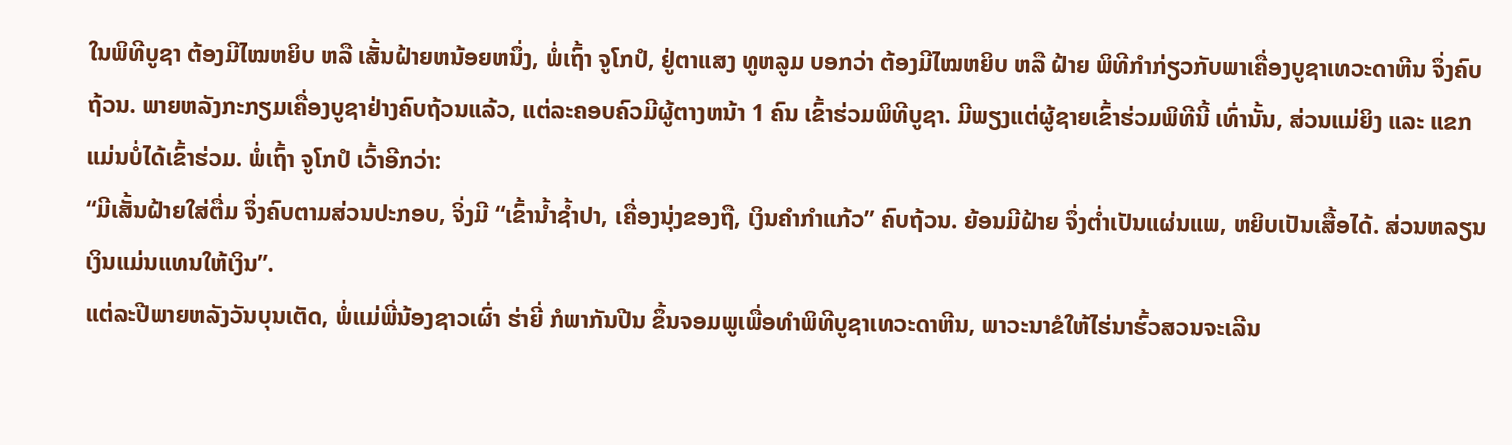ໃນພິທີບູຊາ ຕ້ອງມີໄໝຫຍິບ ຫລື ເສັ້ນຝ້າຍຫນ້ອຍຫນຶ່ງ, ພໍ່ເຖົ້າ ຈູໂກປໍ, ຢູ່ຕາແສງ ທູຫລູມ ບອກວ່າ ຕ້ອງມີໄໝຫຍິບ ຫລື ຝ້າຍ ພິທີກຳກ່ຽວກັບພາເຄື່ອງບູຊາເທວະດາຫີນ ຈຶ່ງຄົບຖ້ວນ. ພາຍຫລັງກະກຽມເຄື່ອງບູຊາຢ່າງຄົບຖ້ວນແລ້ວ, ແຕ່ລະຄອບຄົວມີຜູ້ຕາງຫນ້າ 1 ຄົນ ເຂົ້າຮ່ວມພິທີບູຊາ. ມີພຽງແຕ່ຜູ້ຊາຍເຂົ້າຮ່ວມພິທີນີ້ ເທົ່ານັ້ນ, ສ່ວນແມ່ຍິງ ແລະ ແຂກແມ່ນບໍ່ໄດ້ເຂົ້າຮ່ວມ. ພໍ່ເຖົ້າ ຈູໂກປໍ ເວົ້າອີກວ່າ:
“ມີເສັ້ນຝ້າຍໃສ່ຕື່ມ ຈຶ່ງຄົບຕາມສ່ວນປະກອບ, ຈິ່ງມີ “ເຂົ້ານ້ຳຊ້ຳປາ, ເຄື່ອງນຸ່ງຂອງຖື, ເງິນຄຳກຳແກ້ວ” ຄົບຖ້ວນ. ຍ້ອນມີຝ້າຍ ຈຶ່ງຕໍ່າເປັນແຜ່ນແພ, ຫຍິບເປັນເສື້ອໄດ້. ສ່ວນຫລຽນເງິນແມ່ນແທນໃຫ້ເງິນ”.
ແຕ່ລະປີພາຍຫລັງວັນບຸນເຕັດ, ພໍ່ແມ່ພີ່ນ້ອງຊາວເຜົ່າ ຮ່າຍີ່ ກໍພາກັນປີນ ຂຶ້ນຈອມພູເພື່ອທຳພິທີບູຊາເທວະດາຫີນ, ພາວະນາຂໍໃຫ້ໄຮ່ນາຮົ້ວສວນຈະເລີນ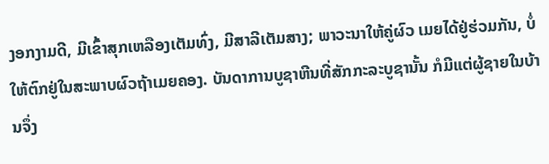ງອກງາມດີ, ມີເຂົ້າສຸກເຫລືອງເຕັມທົ່ງ, ມີສາລີເຕັມສາງ; ພາວະນາໃຫ້ຄູ່ຜົວ ເມຍໄດ້ຢູ່ຮ່ວມກັນ, ບໍ່ໃຫ້ຕົກຢູ່ໃນສະພາບຜົວຖ້າເມຍຄອງ. ບັນດາການບູຊາຫີນທີ່ສັກກະລະບູຊານັ້ນ ກໍມີແຕ່ຜູ້ຊາຍໃນບ້ານຈຶ່ງ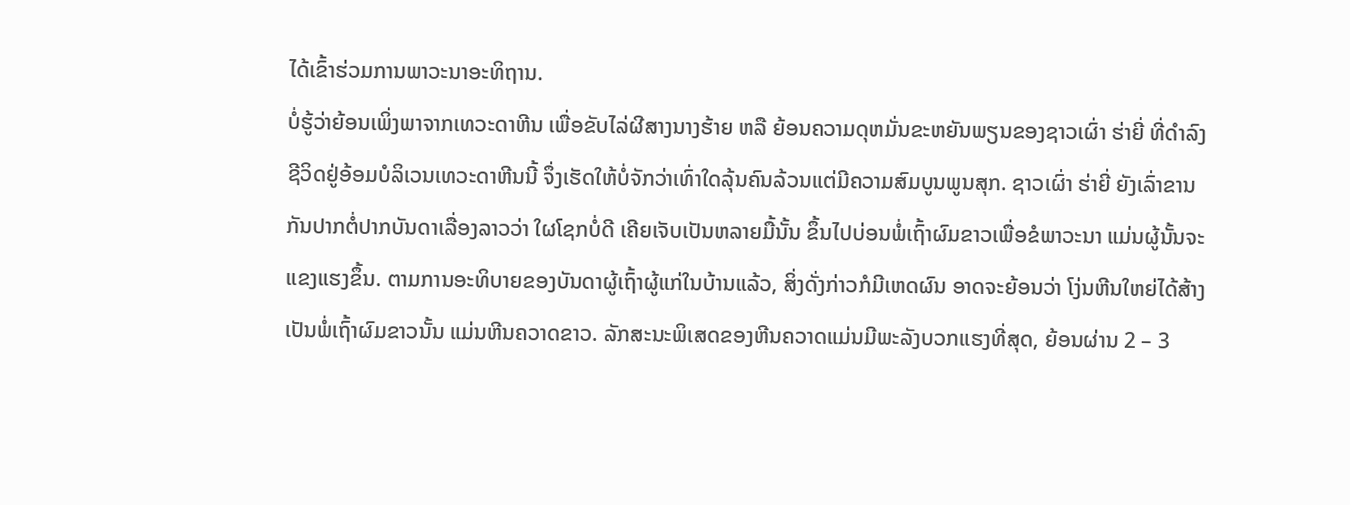ໄດ້ເຂົ້າຮ່ວມການພາວະນາອະທິຖານ.
ບໍ່ຮູ້ວ່າຍ້ອນເພິ່ງພາຈາກເທວະດາຫີນ ເພື່ອຂັບໄລ່ຜີສາງນາງຮ້າຍ ຫລື ຍ້ອນຄວາມດຸຫມັ່ນຂະຫຍັນພຽນຂອງຊາວເຜົ່າ ຮ່າຍີ່ ທີ່ດຳລົງຊີວິດຢູ່ອ້ອມບໍລິເວນເທວະດາຫີນນີ້ ຈຶ່ງເຮັດໃຫ້ບໍ່ຈັກວ່າເທົ່າໃດລຸ້ນຄົນລ້ວນແຕ່ມີຄວາມສົມບູນພູນສຸກ. ຊາວເຜົ່າ ຮ່າຍີ່ ຍັງເລົ່າຂານກັນປາກຕໍ່ປາກບັນດາເລື່ອງລາວວ່າ ໃຜໂຊກບໍ່ດີ ເຄີຍເຈັບເປັນຫລາຍມື້ນັ້ນ ຂຶ້ນໄປບ່ອນພໍ່ເຖົ້າຜົມຂາວເພື່ອຂໍພາວະນາ ແມ່ນຜູ້ນັ້ນຈະແຂງແຮງຂຶ້ນ. ຕາມການອະທິບາຍຂອງບັນດາຜູ້ເຖົ້າຜູ້ແກ່ໃນບ້ານແລ້ວ, ສິ່ງດັ່ງກ່າວກໍມີເຫດຜົນ ອາດຈະຍ້ອນວ່າ ໂງ່ນຫີນໃຫຍ່ໄດ້ສ້າງເປັນພໍ່ເຖົ້າຜົມຂາວນັ້ນ ແມ່ນຫີນຄວາດຂາວ. ລັກສະນະພິເສດຂອງຫີນຄວາດແມ່ນມີພະລັງບວກແຮງທີ່ສຸດ, ຍ້ອນຜ່ານ 2 – 3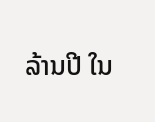ລ້ານປີ ໃນ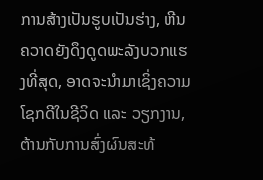ການສ້າງເປັນຮູບເປັນຮ່າງ, ຫີນຄວາດຍັງດຶງດູດພະລັງບວກແຮງທີ່ສຸດ, ອາດຈະນຳມາເຊິ່ງຄວາມໂຊກດີໃນຊີວິດ ແລະ ວຽກງານ, ຕ້ານກັບການສົ່ງຜົນສະທ້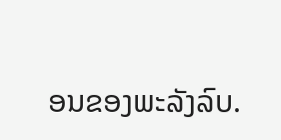ອນຂອງພະລັງລົບ.